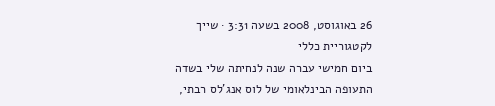26 באוגוסט, 2008 בשעה 3:31 · שייך לקטגוריית כללי
ביום חמישי עברה שנה לנחיתה שלי בשדה התעופה הבינלאומי של לוס אנג'לס רבתי,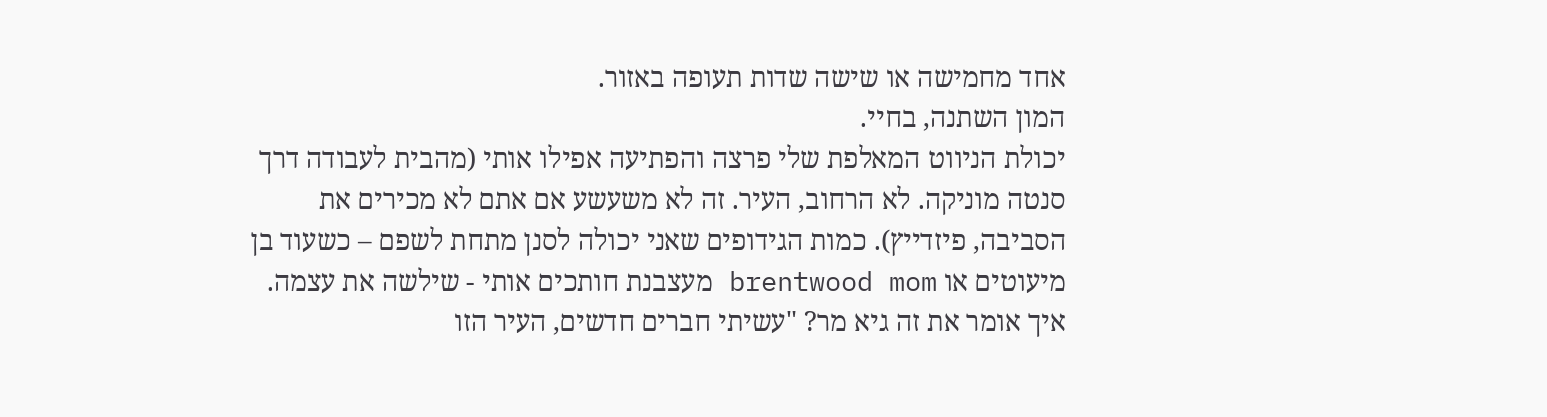אחד מחמישה או שישה שדות תעופה באזור.
המון השתנה, בחיי.
יכולת הניווט המאלפת שלי פרצה והפתיעה אפילו אותי (מהבית לעבודה דרך סנטה מוניקה. לא הרחוב, העיר. זה לא משעשע אם אתם לא מכירים את הסביבה, פיזדייץ). כמות הגידופים שאני יכולה לסנן מתחת לשפם – כשעוד בן מיעוטים או brentwood mom מעצבנת חותכים אותי - שילשה את עצמה.
איך אומר את זה גיא מר? "עשיתי חברים חדשים, העיר הזו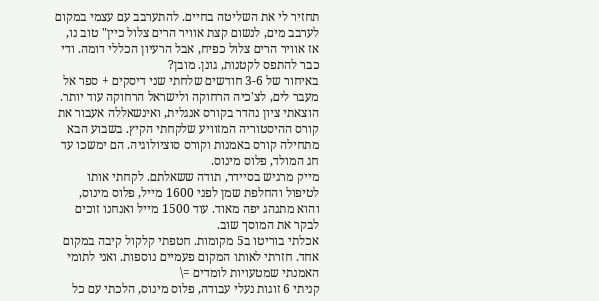תחזיר לי את השליטה בחיים. להתערבב עם עצמי במקום לערבב מים, לנשום קצת אוויר הרים צלול כיין" טוב נו, אז אוויר הרים צלול כפיח, אבל הרעיון הכללי דומה. ודי כבר להתפס לקטנות, גונן. מובן?
באיחור של 3-6 חודשים שלחתי שני דיסקים + ספר אל מעבר לים, לצ'כיה הרחוקה ולישראל הרחוקה עוד יותר.
הוצאתי ציון נהדר בקורס אנגלית, ואינשאללה אעבור את קורס ההיסטוריה המזוויע שלקחתי הקיץ. בשבוע הבא מתחילה קורס באמנות וקורס סוציולוגיה. הם ימשכו עד חג המולד, פלוס מינוס.
מייק מרגיש בסיידר, תודה ששאלתם. לקחתי אותו לטיפול והחלפת שמן לפני 1600 מייל, פלוס מינוס, והוא מתנהג יפה מאוד. עוד 1500 מייל ואנחנו זוכים לבקר את המוסך שוב.
אכלתי בוריטו ב5 מקומות. חטפתי קלקול קיבה במקום אחד. חזרתי לאותו המקום פעמיים נוספות. ואני לתומי האמנתי שמטעויות לומדים =\
קניתי 6 זוגות נעלי עבודה, פלוס מינוס, הלכתי עם כל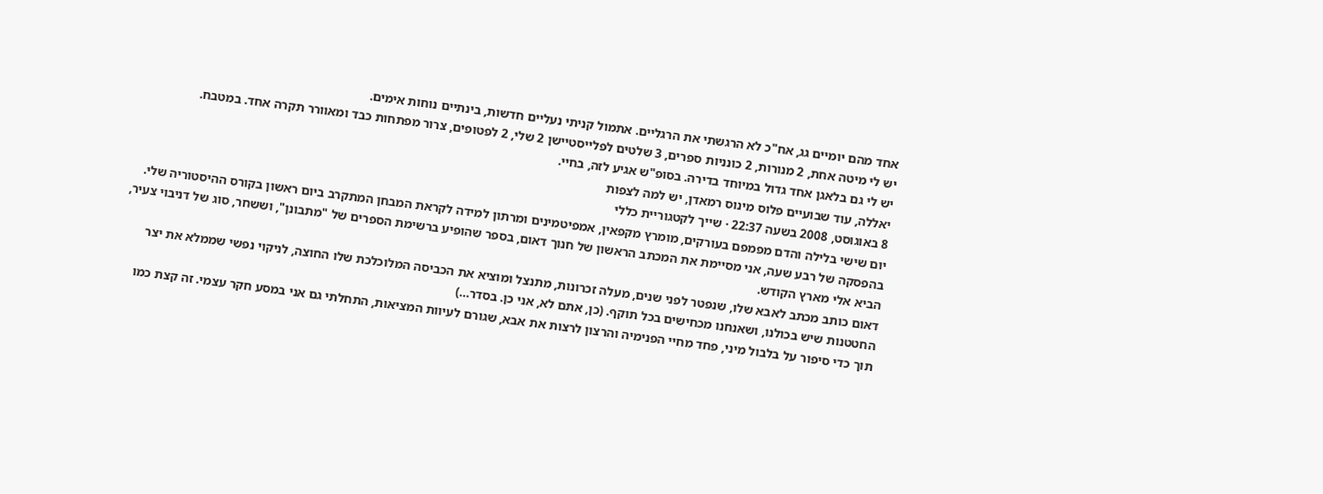אחד מהם יומיים גג, אח"כ לא הרגשתי את הרגליים. אתמול קניתי נעליים חדשות, בינתיים נוחות אימים.
יש לי מיטה אחת, 2 מנורות, 2 כונניות ספרים, 3 שלטים לפלייסטיישן 2 שלי, 2 לפטופים, צרור מפתחות כבד ומאוורר תקרה אחד. במטבח.
יש לי גם בלאגן אחד גדול במיוחד בדירה. בסופ"ש אגיע לזה, בחיי.
יאללה, עוד שבועיים פלוס מינוס רמאדן, יש למה לצפות
8 באוגוסט, 2008 בשעה 22:37 · שייך לקטגוריית כללי
יום שישי בלילה והדם מפמפם בעורקים, מומרץ מקפאין, אמפיטמינים ומרתון למידה לקראת המבחן המתקרב ביום ראשון בקורס ההיסטוריה שלי.
בהפסקה של רבע שעה, אני מסיימת את המכתב הראשון של חנוך דאום, בספר שהופיע ברשימת הספרים של "מתבונן", וששחר, סוג של דניבוי צעיר, הביא אלי מארץ הקודש.
דאום כותב מכתב לאבא שלו, שנפטר לפני שנים, מעלה זכרונות, מתנצל ומוציא את הכביסה המלוכלכת שלו החוצה, לניקוי נפשי שממלא את יצר החטטנות שיש בכולנו, ושאנחנו מכחישים בכל תוקף. (כן, אתם לא, אני כן. בסדר…)
תוך כדי סיפור על בלבול מיני, פחד מחיי הפנימיה והרצון לרצות את אבא, שגורם לעיוות המציאות, התחלתי גם אני במסע חקר עצמי. זה קצת כמו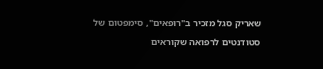שאריק סגל מזכיר ב"רופאים", סימפטום של סטודנטים לרפואה שקוראים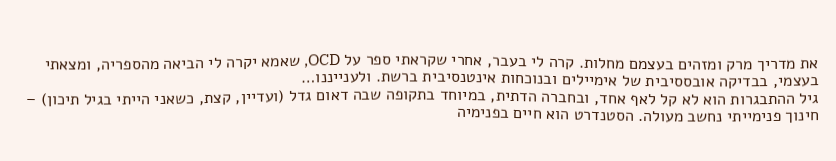את מדריך מרק ומזהים בעצמם מחלות. קרה לי בעבר, אחרי שקראתי ספר על OCD, שאמא יקרה לי הביאה מהספריה, ומצאתי בעצמי, בבדיקה אובססיבית של אימיילים ובנוכחות אינטנסיבית ברשת. ולענייננו…
גיל ההתבגרות הוא לא קל לאף אחד, ובחברה הדתית, במיוחד בתקופה שבה דאום גדל (ועדיין, קצת, כשאני הייתי בגיל תיכון) – חינוך פנימייתי נחשב מעולה. הסטנדרט הוא חיים בפנימיה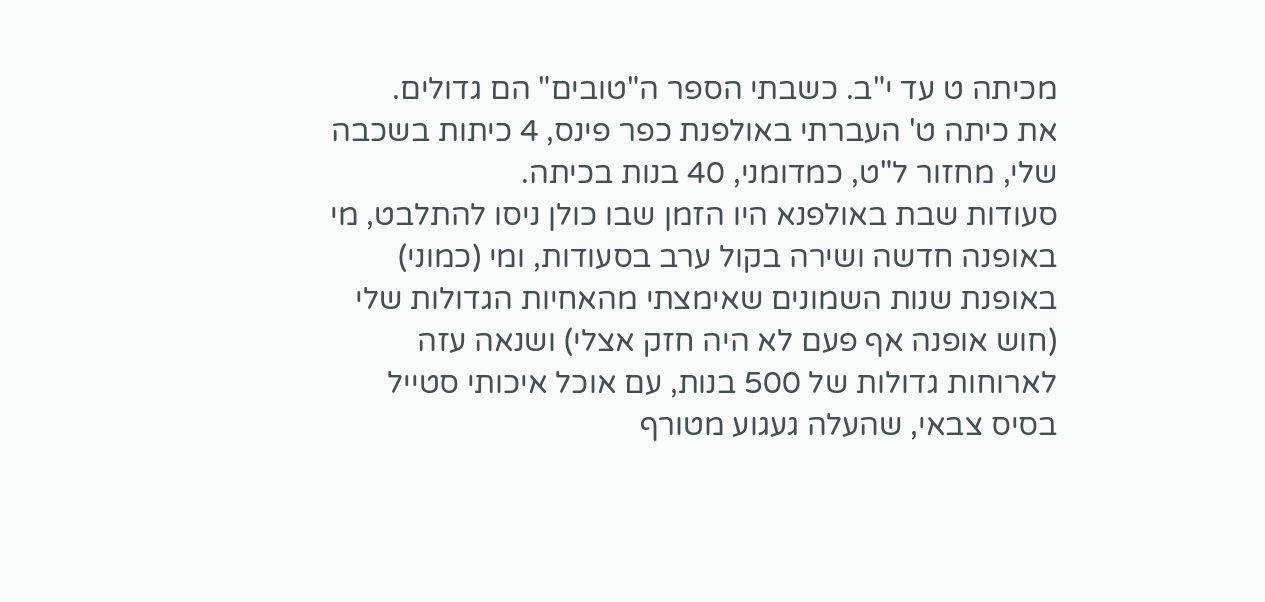מכיתה ט עד י"ב. כשבתי הספר ה"טובים" הם גדולים.
את כיתה ט' העברתי באולפנת כפר פינס, 4 כיתות בשכבה שלי, מחזור ל"ט, כמדומני, 40 בנות בכיתה.
סעודות שבת באולפנא היו הזמן שבו כולן ניסו להתלבט, מי באופנה חדשה ושירה בקול ערב בסעודות, ומי (כמוני) באופנת שנות השמונים שאימצתי מהאחיות הגדולות שלי (חוש אופנה אף פעם לא היה חזק אצלי) ושנאה עזה לארוחות גדולות של 500 בנות, עם אוכל איכותי סטייל בסיס צבאי, שהעלה געגוע מטורף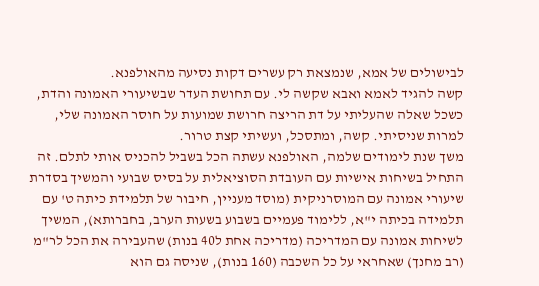לבישולים של אמא, שנמצאת רק עשרים דקות נסיעה מהאולפנא.
קשה להגיד לאמא ואבא שקשה לי. עם תחושת העדר שבשיעורי האמונה והדת, כשכל שאלה שהעליתי על דת הריצה חרושת שמועות על חוסר האמונה שלי, למרות שניסיתי. קשה, ומתסכל, ועשיתי קצת טרור.
משך שנת לימודים שלמה, האולפנא עשתה הכל בשביל להכניס אותי לתלם. זה התחיל בשיחות אישיות עם העובדת הסוציאלית על בסיס שבועי והמשיך בסדרת שיעורי אמונה עם המוסרניקית (מוסד מעניין, חיבור של תלמידת כיתה ט' עם תלמידה בכיתה י"א, ללימוד פעמיים בשבוע בשעות הערב, בחברותא), המשיך לשיחות אמונה עם המדריכה (מדריכה אחת ל40 בנות) שהעבירה את הכל לר"מ (רב מחנך) שאחראי על כל השכבה (160 בנות), שניסה גם הוא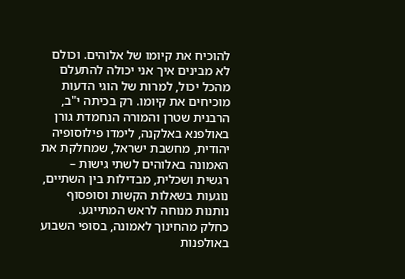להוכיח את קיומו של אלוהים. וכולם לא מבינים איך אני יכולה להתעלם מהכל יכול, למרות של הוגי הדעות מוכיחים את קיומו. רק בכיתה י"ב, הרבנית שטרן והמורה הנחמדת גורן באולפנא באלקנה, לימדו פילוסופיה יהודית, מחשבת ישראל, שמחלקת את האמונה באלוהים לשתי גישות – רגשית ושכלית, מבדילות בין השתיים, נוגעות בשאלות הקשות וסופסוף נותנות מנוחה לראש המתייגע.
כחלק מהחינוך לאמונה, בסופי השבוע באולפנות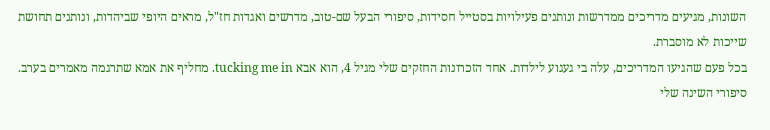השונות, מגיעים מדריכים ממדרשות ונותנים פעילויות בסטייל חסידות, סיפורי הבעל שם-טוב, מדרשים ואגדות חז"ל, מראים היופי שביהדות, ונותנים תחושת שייכות לא מוסברת.
בכל פעם שהגיעו המדריכים, עלה בי געגוע לילדות. אחד הזכרונות החזקים שלי מגיל 4, הוא אבא tucking me in. מחליף את אמא שתרגמה מאמרים בערב. סיפורי השינה שלי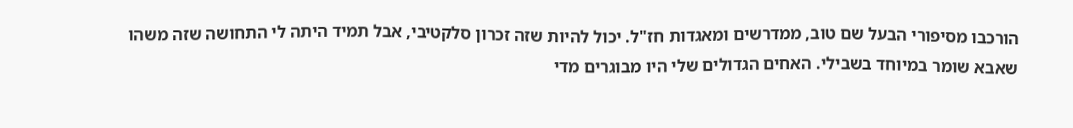הורכבו מסיפורי הבעל שם טוב, ממדרשים ומאגדות חז"ל. יכול להיות שזה זכרון סלקטיבי, אבל תמיד היתה לי התחושה שזה משהו שאבא שומר במיוחד בשבילי. האחים הגדולים שלי היו מבוגרים מדי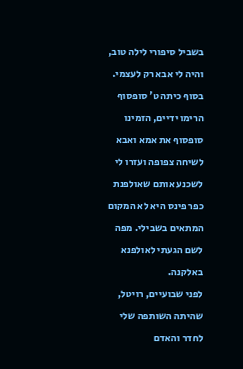בשביל סיפורי לילה טוב, והיה לי אבא רק לעצמי.
בסוף כיתה ט' סופסוף הרימו ידיים, הזמינו סופסוף את אמא ואבא לשיחה צפופה ועזרו לי לשכנע אותם שאולפנת כפר פינס היא לא המקום המתאים בשבילי. מפה לשם הגעתי לאולפנא באלקנה.
לפני שבועיים, רויטל, שהיתה השותפה שלי לחדר והאדם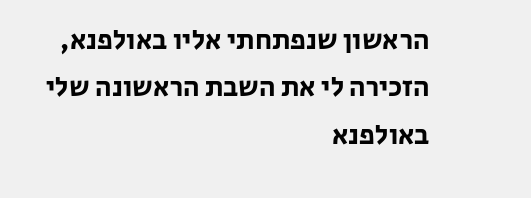הראשון שנפתחתי אליו באולפנא, הזכירה לי את השבת הראשונה שלי באולפנא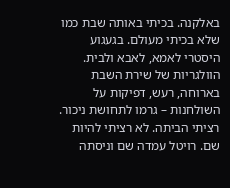באלקנה. בכיתי באותה שבת כמו שלא בכיתי מעולם. בגעגוע היסטרי לאמא, לאבא ולבית. הוולגריות של שירת השבת בארוחה, רעש, דפיקות על השולחנות – גרמו לתחושת ניכור. רציתי הביתה. לא רציתי להיות שם. רויטל עמדה שם וניסתה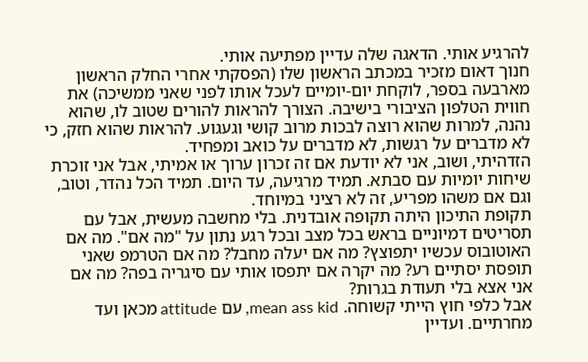להרגיע אותי. הדאגה שלה עדיין מפתיעה אותי.
חנוך דאום מזכיר במכתב הראשון שלו (הפסקתי אחרי החלק הראשון מארבעה בספר, לוקחת יום-יומיים לעכל אותו לפני שאני ממשיכה) את חווית הטלפון הציבורי בישיבה. הצורך להראות להורים שטוב לו, שהוא נהנה, למרות שהוא רוצה לבכות מרוב קושי וגעגוע. להראות שהוא חזק, כי לא מדברים על רגשות, לא מדברים על כואב ומפחיד.
הזדהיתי, ושוב, אני לא יודעת אם זה זכרון ערוך או אמיתי, אבל אני זוכרת שיחות יומיות עם סבתא. תמיד מרגיעה, עד היום. תמיד הכל נהדר, וטוב, וגם אם משהו מפריע, זה לא רציני במיוחד.
תקופת התיכון היתה תקופה אובדנית. בלי מחשבה מעשית, אבל עם תסריטים דמיוניים בראש בכל מצב ובכל רגע נתון על "מה אם". מה אם האוטובוס עכשיו יתפוצץ? מה אם יעלה מחבל? מה אם הטרמפ שאני תופסת יסתיים רע? מה יקרה אם יתפסו אותי עם סיגריה בפה? מה אם אני אצא בלי תעודת בגרות?
אבל כלפי חוץ הייתי קשוחה. mean ass kid, עם attitude מכאן ועד מחרתיים. ועדיין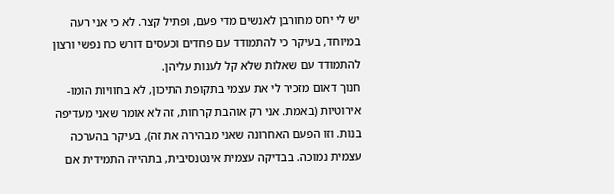יש לי יחס מחורבן לאנשים מדי פעם, ופתיל קצר. לא כי אני רעה במיוחד, בעיקר כי להתמודד עם פחדים וכעסים דורש כח נפשי ורצון להתמודד עם שאלות שלא קל לענות עליהן.
חנוך דאום מזכיר לי את עצמי בתקופת התיכון, לא בחוויות הומו-אירוטיות (באמת. אני רק אוהבת קרחות, זה לא אומר שאני מעדיפה בנות. וזו הפעם האחרונה שאני מבהירה את זה), בעיקר בהערכה עצמית נמוכה. בבדיקה עצמית אינטנסיבית, בתהייה התמידית אם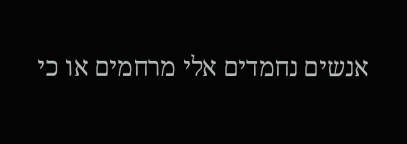אנשים נחמדים אלי מרחמים או כי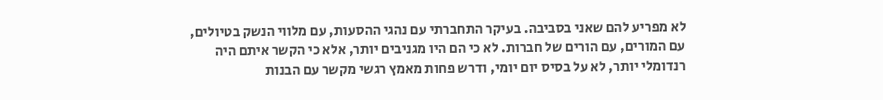לא מפריע להם שאני בסביבה. בעיקר התחברתי עם נהגי ההסעות, עם מלווי הנשק בטיולים, עם המורים, עם הורים של חברות. לא כי הם היו מגניבים יותר, אלא כי הקשר איתם היה רנדומלי יותר, לא על בסיס יום יומי, ודרש פחות מאמץ רגשי מקשר עם הבנות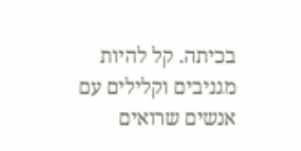בכיתה. קל להיות מגניבים וקלילים עם אנשים שרואים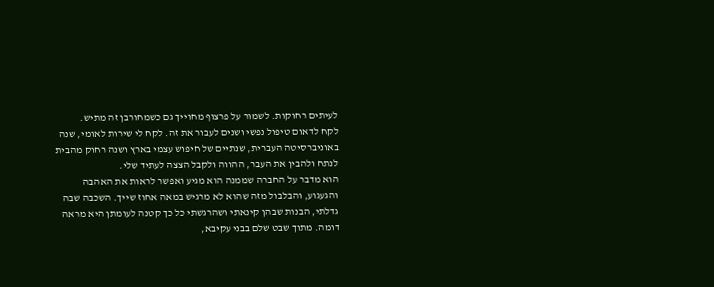לעיתים רחוקות. לשמור על פרצוף מחוייך גם כשמחורבן זה מתיש.
לקח לדאום טיפול נפשי ושנים לעבור את זה. לקח לי שירות לאומי, שנה באוניברסיטה העברית, שנתיים של חיפוש עצמי בארץ ושנה רחוק מהבית לנתח ולהבין את העבר, ההווה ולקבל הצצה לעתיד שלי.
הוא מדבר על החברה שממנה הוא מגיע ואפשר לראות את האהבה והגעגוע, והבלבול מזה שהוא לא מרגיש במאה אחוז שייך. השכבה שבה גדלתי, הבנות שבהן קינאתי ושהרגשתי כל כך קטנה לעומתן היא מראה דומה. מתוך שבט שלם בבני עקיבא,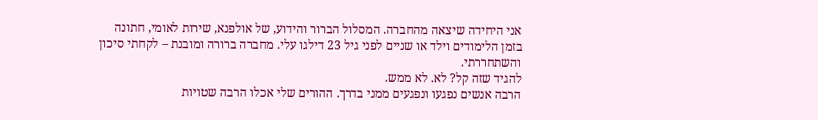אני היחידה שיצאה מהחברה. המסלול הברור והידוע, של אולפנא, שירות לאומי, חתונה בזמן הלימודים וילד או שניים לפני גיל 23 דילגו עלי. מחברה ברורה ומובנת – לקחתי סיכון והשתחררתי.
להגיד שזה קל? לא. לא ממש.
הרבה אנשים נפגעו ונפגעים ממני בדרך. ההורים שלי אכלו הרבה שטויות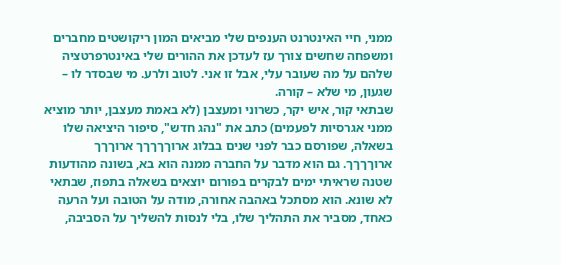ממני, חיי האינטרנט הענפים שלי מביאים המון ריקושטים מחברים ומשפחה שחשים צורך עז לעדכן את ההורים שלי באינטרפרטציה שלהם על מה שעובר עלי, אבל זו אני. לטוב ולרע. מי שבסדר לו – שגעון, מי שלא – קורה.
שבתאי קור, איש יקר, כשרוני ומעצבן (לא באמת מעצבן, יותר מוציא ממני אגרסיות לפעמים) כתב את "נהג חדש", סיפור היציאה שלו בשאלה, שפורסם כבר לפני שנים בבלוג ארוךךךךך ארוךךך ארוךךךך. גם הוא מדבר על החברה ממנה הוא בא, בשונה מהודעות שטנה שראיתי ימים לבקרים בפורום יוצאים בשאלה בתפוז, שבתאי לא שונא. הוא מסתכל באהבה אחורה, מודה על הטובה ועל הרעה כאחד, מסביר את התהליך שלו, בלי לנסות להשליך על הסביבה,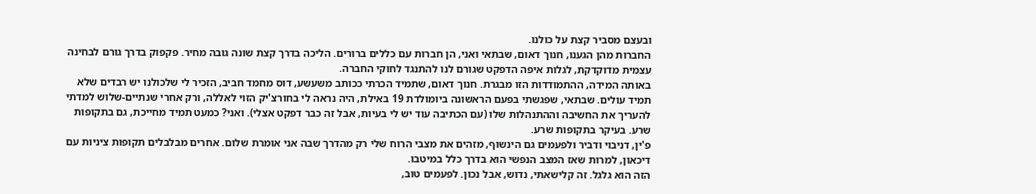ובעצם מסביר קצת על כולנו.
החברות מהן הגענו, חנוך דאום, שבתאי ואני, הן חברות עם כללים ברורים. הליכה בדרך קצת שונה גובה מחיר. פקפוק בדרך גורם לבחינה עצמית מדוקדקת, לגלות איפה הדפקט שגורם לנו להתנגד לחוקי החברה.
באותה המידה, ההתמודדות הזו מבגרת. חנוך דאום, שתמיד הכרתי ככותב משעשע, דוס מחמד חביב, הזכיר לי שלכולנו יש רבדים שלא תמיד עולים. שבתאי, שפגשתי בפעם הראשונה ביומולדת 19 באילת, היה נראה לי בחורצ'יק הזוי לאללה, ורק אחרי שנתיים-שלוש למדתי להעריך את החשיבה וההתנהלות שלו (עם הכתיבה עוד יש לי בעיות, אבל זה כבר דפקט אצלי). ואני? כמעט תמיד מחייכת, גם בתקופות שרע. בעיקר בתקופות שרע.
פ'ין, דניבוי ודביר ולפעמים גם הינשוף, מזהים את מצבי הרוח שלי רק מהדרך שבה אני אומרת שלום. אחרים מבלבלים תקופות ציניות עם דיכאון, למרות שאז המצב הנפשי הוא בדרך כלל במיטבו.
הזה הוא גלגל. זה קלישאתי, נדוש, אבל נכון. לפעמים טוב,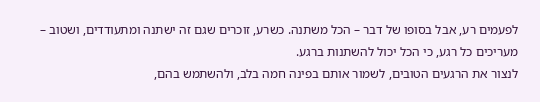לפעמים רע, אבל בסופו של דבר – הכל משתנה. כשרע, זוכרים שגם זה ישתנה ומתעודדים, ושטוב – מעריכים כל רגע, כי הכל יכול להשתנות ברגע.
לנצור את הרגעים הטובים, לשמור אותם בפינה חמה בלב, ולהשתמש בהם,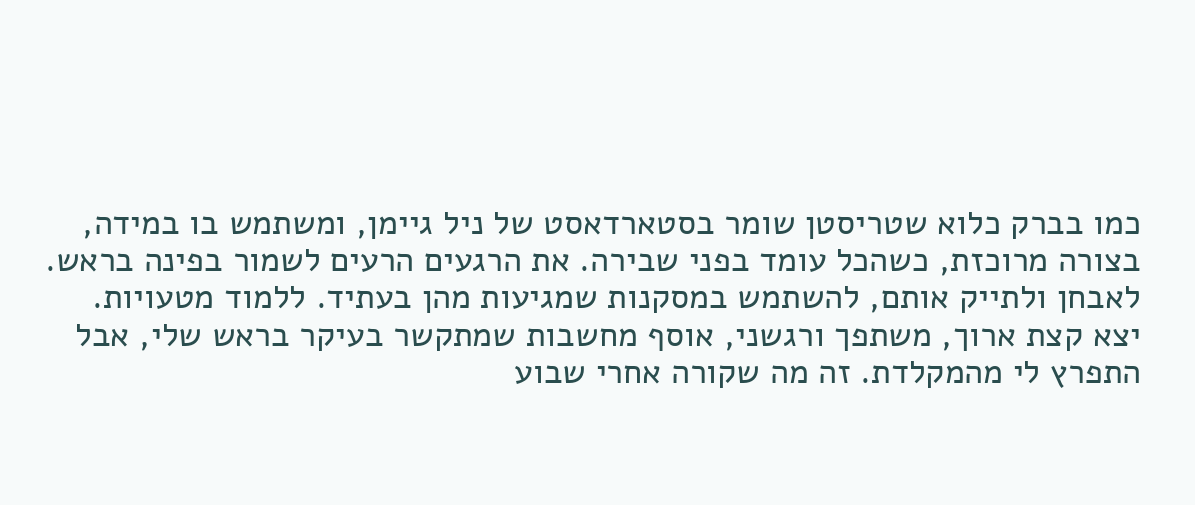כמו בברק כלוא שטריסטן שומר בסטארדאסט של ניל גיימן, ומשתמש בו במידה, בצורה מרוכזת, כשהכל עומד בפני שבירה. את הרגעים הרעים לשמור בפינה בראש. לאבחן ולתייק אותם, להשתמש במסקנות שמגיעות מהן בעתיד. ללמוד מטעויות.
יצא קצת ארוך, משתפך ורגשני, אוסף מחשבות שמתקשר בעיקר בראש שלי, אבל התפרץ לי מהמקלדת. זה מה שקורה אחרי שבוע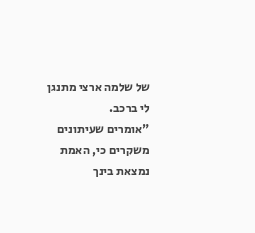של שלמה ארצי מתנגן לי ברכב.
"אומרים שעיתונים משקרים כי, האמת נמצאת בינך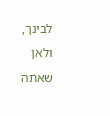לבינך, ולאן שאתה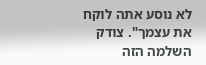לא נוסע אתה לוקח את עצמך". צודק השלמה הזה